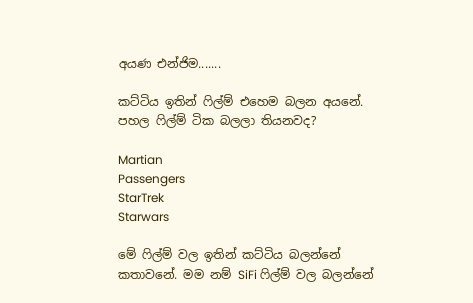අයණ එන්ජිම.......

කට්ටිය ඉතින් ෆිල්ම් එහෙම බලන අයනේ. පහල ෆිල්ම් ටික බලලා තියනවද?

Martian
Passengers
StarTrek
Starwars

මේ ෆිල්ම් වල ඉතින් කට්ටිය බලන්නේ කතාවනේ. මම නම් SiFi ෆිල්ම් වල බලන්නේ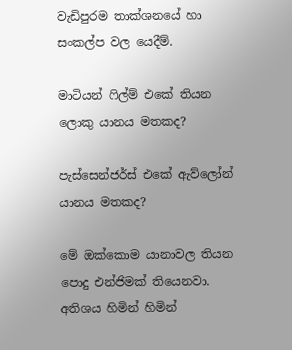වැඩිපුරම තාක්ශනයේ හා සංකල්ප වල යෙදීම්.

මාටියන් ෆිල්ම් එකේ තියන ලොකු යානය මතකද?

පැස්සෙන්ජර්ස් එකේ ඇව්ලෝන් යානය මතකද?

මේ ඔක්කොම යානාවල තියන පොදු එන්ජිමක් තියෙනවා. අතිශය හිමින් හිමින්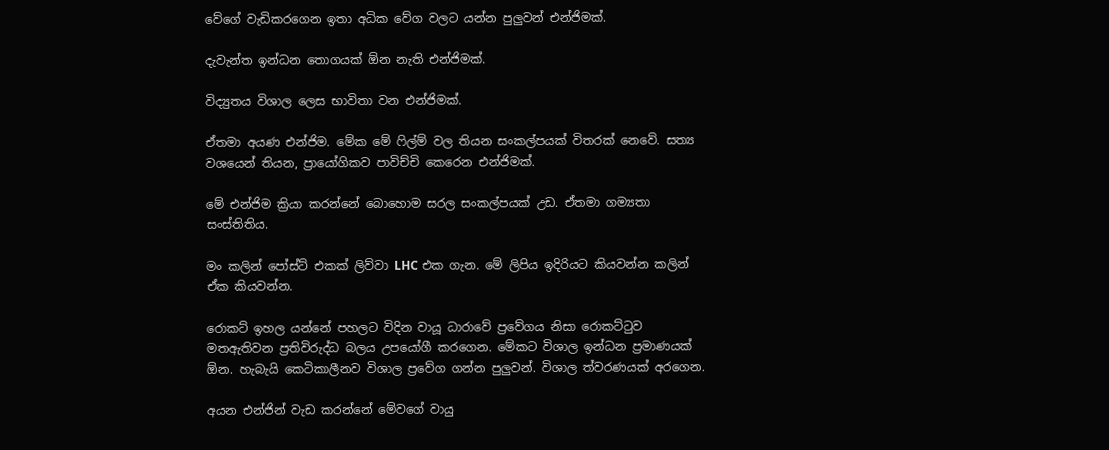වේගේ වැඩිකරගෙන ඉතා අධික වේග වලට යන්න පුලුවන් එන්ජිමක්.

දැවැන්ත ඉන්ධන තොගයක් ඕන නැති එන්ජිමක්.

විද්‍යුතය විශාල ලෙස භාවිතා වන එන්ජිමක්.

ඒතමා අයණ එන්ජිම. මේක මේ ෆිල්ම් වල තියන සංකල්පයක් විතරක් නෙවේ. සත්‍ය වශයෙන් තියන, ප්‍රායෝගිකව පාවිච්චි කෙරෙන එන්ජිමක්.

මේ එන්ජිම ක්‍රියා කරන්නේ බොහොම සරල සංකල්පයක් උඩ. ඒතමා ගම්‍යතා සංස්තිතිය.

මං කලින් පෝස්ට් එකක් ලිව්වා LHC එක ගැන. මේ ලිපිය ඉදිරියට කියවන්න කලින් ඒක කියවන්න.

රොකට් ඉහල යන්නේ පහලට විදින වායූ ධාරාවේ ප්‍රවේගය නිසා රොකට්ටුව මතඇතිවන ප්‍රතිවිරුද්ධ බලය උපයෝගී කරගෙන. මේකට විශාල ඉන්ධන ප්‍රමාණයක් ඕන. හැබැයි කෙටිකාලීනව විශාල ප්‍රවේග ගන්න පුලුවන්. විශාල ත්වරණයක් අරගෙන.

අයන එන්ජින් වැඩ කරන්නේ මේවගේ වායු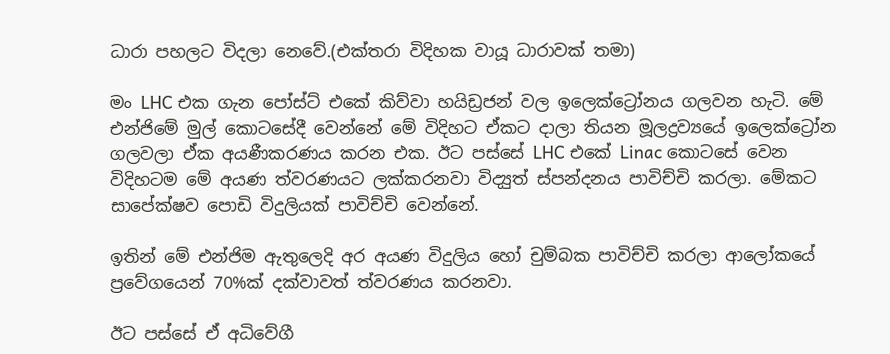ධාරා පහලට විදලා නෙවේ.(එක්තරා විදිහක වායූ ධාරාවක් තමා)

මං LHC එක ගැන පෝස්ට් එකේ කිව්වා හයිඩ්‍රජන් වල ඉලෙක්ට්‍රෝනය ගලවන හැටි. මේ එන්ජිමේ මුල් කොටසේදී වෙන්නේ මේ විදිහට ඒකට දාලා තියන මූලද්‍රව්‍යයේ ඉලෙක්ට්‍රෝන ගලවලා ඒක අයණීකරණය කරන එක. ඊට පස්සේ LHC එකේ Linac කොටසේ වෙන විදිහටම මේ අයණ ත්වරණයට ලක්කරනවා විද්‍යුත් ස්පන්දනය පාවිච්චි කරලා. මේකට සාපේක්ෂව පොඩි විදුලියක් පාවිච්චි වෙන්නේ.

ඉතින් මේ එන්ජිම ඇතුලෙදි අර අයණ විදුලිය හෝ චුම්බක පාවිච්චි කරලා ආලෝකයේ ප්‍රවේගයෙන් 70%ක් දක්වාවත් ත්වරණය කරනවා.

ඊට පස්සේ ඒ අධිවේගී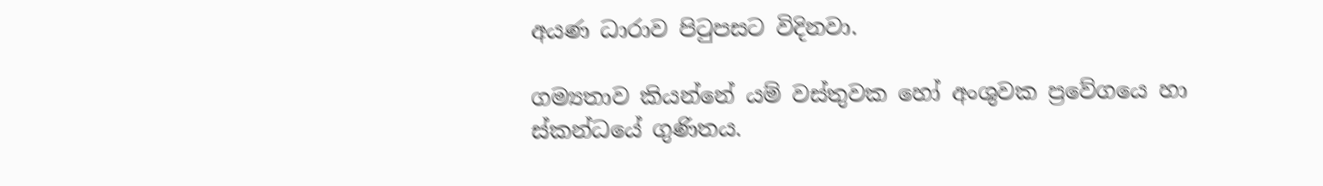අයණ ධාරාව පිටුපසට විදිනවා.

ගම්‍යතාව කියන්නේ යම් වස්තුවක හෝ අංශුවක ප්‍රවේගයෙ හා ස්කන්ධයේ ගුණිතය.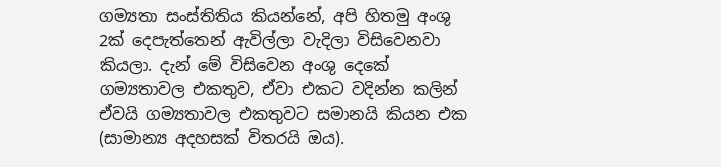ගම්‍යතා සංස්තිතිය කියන්නේ, අපි හිතමු අංශු 2ක් දෙපැත්තෙන් ඇවිල්ලා වැදිලා විසිවෙනවා කියලා. දැන් මේ විසිවෙන අංශු දෙකේ ගම්‍යතාවල එකතුව, ඒවා එකට වදින්න කලින් ඒවයි ගම්‍යතාවල එකතුවට සමානයි කියන එක (සාමාන්‍ය අදහසක් විතරයි ඔය).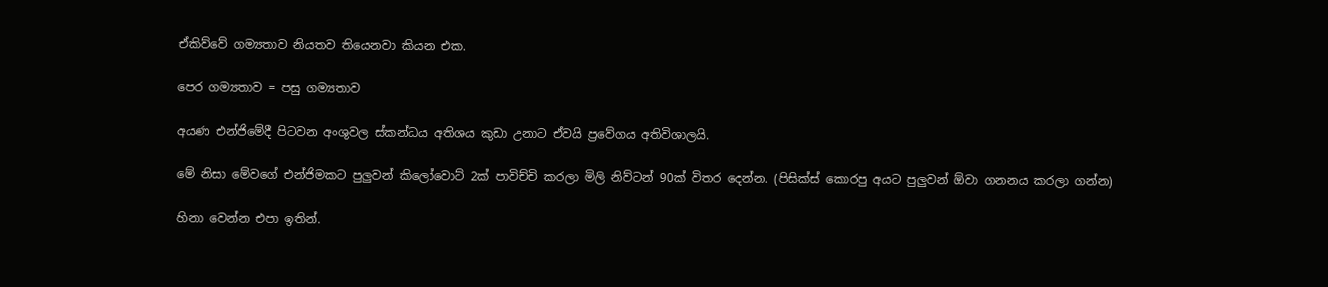ඒකිව්වේ ගම්‍යතාව නියතව තියෙනවා කියන එක.

පෙර ගම්‍යතාව = පසු ගම්‍යතාව

අයණ එන්ජිමේදී පිටවන අංශුවල ස්කන්ධය අතිශය කුඩා උනාට ඒවයි ප්‍රවේගය අතිවිශාලයි.

මේ නිසා මේවගේ එන්ජිමකට පුලුවන් කිලෝවොට් 2ක් පාවිච්චි කරලා මිලි නිව්ටන් 90ක් විතර දෙන්න. (පිසික්ස් කොරපු අයට පුලුවන් ඕවා ගනනය කරලා ගන්න)

හිනා වෙන්න එපා ඉතින්.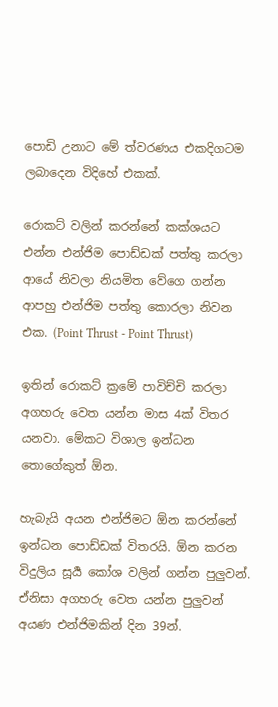පොඩි උනාට මේ ත්වරණය එකදිගටම ලබාදෙන විදිහේ එකක්.

රොකට් වලින් කරන්නේ කක්ශයට එන්න එන්ජිම පොඩ්ඩක් පත්තු කරලා ආයේ නිවලා නියමිත වේගෙ ගන්න ආපහු එන්ජිම පත්තු කොරලා නිවන එක. (Point Thrust - Point Thrust)

ඉතින් රොකට් ක්‍රමේ පාවිච්චි කරලා අගහරු වෙත යන්න මාස 4ක් විතර යනවා. මේකට විශාල ඉන්ධන තොගේකුත් ඕන.

හැබැයි අයන එන්ජිමට ඕන කරන්නේ ඉන්ධන පොඩ්ඩක් විතරයි. ඕන කරන විදුලිය සූර්‍ය කෝශ වලින් ගන්න පුලුවන්. ඒනිසා අගහරු වෙත යන්න පුලුවන් අයණ එන්ජිමකින් දින 39න්.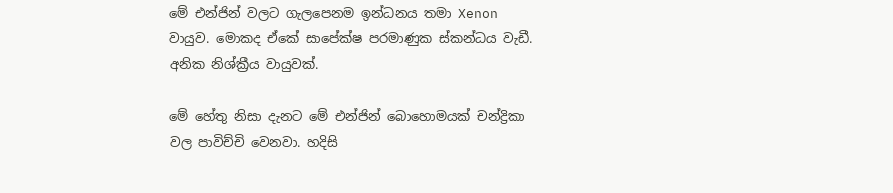මේ එන්ජින් වලට ගැලපෙනම ඉන්ධනය තමා Xenon වායුව. මොකද ඒකේ සාපේක්ෂ පරමාණුක ස්කන්ධය වැඩී. අනික නිශ්ක්‍රීය වායුවක්.

මේ හේතු නිසා දැනට මේ එන්ජින් බොහොමයක් චන්ද්‍රිකා වල පාවිච්චි වෙනවා. හදිසි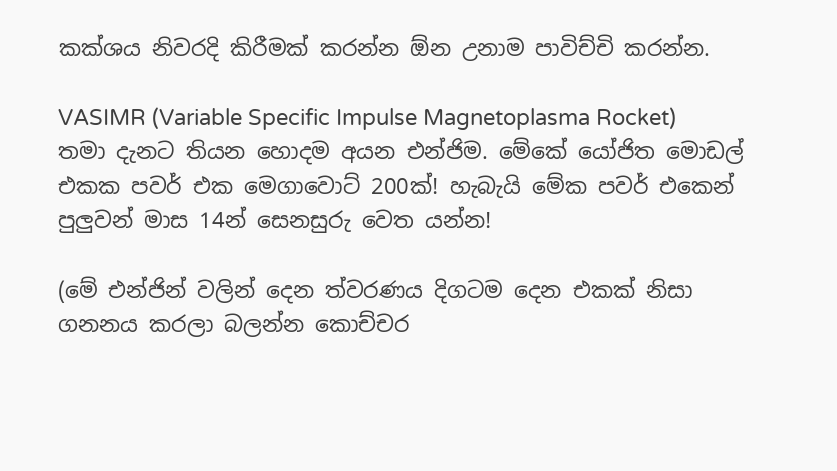කක්ශය නිවරදි කිරීමක් කරන්න ඕන උනාම පාවිච්චි කරන්න.

VASIMR (Variable Specific Impulse Magnetoplasma Rocket)
තමා දැනට තියන හොදම අයන එන්ජිම. මේකේ යෝජිත මොඩල් එකක පවර් එක මෙගාවොට් 200ක්! හැබැයි මේක පවර් එකෙන් පුලුවන් මාස 14න් සෙනසුරු වෙත යන්න!

(මේ එන්ජින් වලින් දෙන ත්වරණය දිගටම දෙන එකක් නිසා ගනනය කරලා බලන්න කොච්චර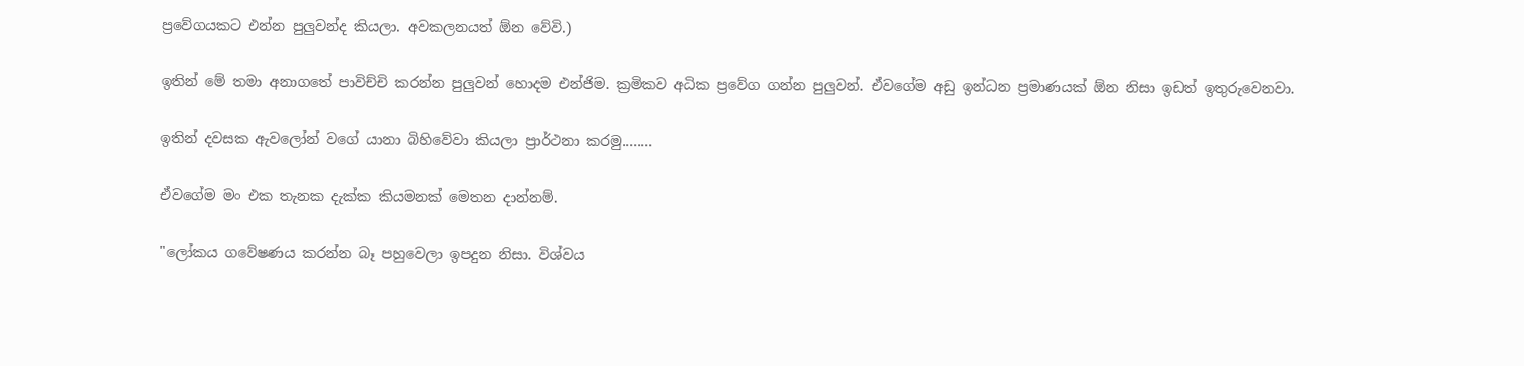ප්‍රවේගයකට එන්න පුලුවන්ද කියලා. අවකලනයත් ඕන වේවි.)

ඉතින් මේ තමා අනාගතේ පාවිච්චි කරන්න පුලුවන් හොදම එන්ජිම. ක්‍රමිකව අධික ප්‍රවේග ගන්න පුලුවන්. ඒවගේම අඩු ඉන්ධන ප්‍රමාණයක් ඕන නිසා ඉඩත් ඉතුරුවෙනවා.

ඉතින් දවසක ඇවලෝන් වගේ යානා බිහිවේවා කියලා ප්‍රාර්ථනා කරමු........

ඒවගේම මං එක තැනක දැක්ක කියමනක් මෙතන දාන්නම්.

"ලෝකය ගවේෂණය කරන්න බෑ පහුවෙලා ඉපදුන නිසා. විශ්වය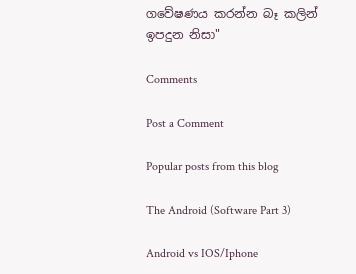ගවේෂණය කරන්න බෑ කලින් ඉපදුන නිසා"

Comments

Post a Comment

Popular posts from this blog

The Android (Software Part 3)

Android vs IOS/Iphone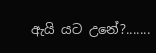ඇයි යට උනේ?.......